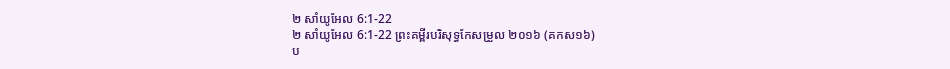២ សាំយូអែល 6:1-22
២ សាំយូអែល 6:1-22 ព្រះគម្ពីរបរិសុទ្ធកែសម្រួល ២០១៦ (គកស១៦)
ប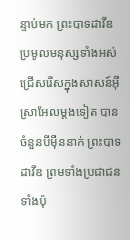ន្ទាប់មក ព្រះបាទដាវីឌប្រមូលមនុស្សទាំងអស់ ជ្រើសរើសក្នុងសាសន៍អ៊ីស្រាអែលម្តងទៀត បានចំនួនបីម៉ឺននាក់ ព្រះបាទដាវីឌ ព្រមទាំងប្រជាជនទាំងប៉ុ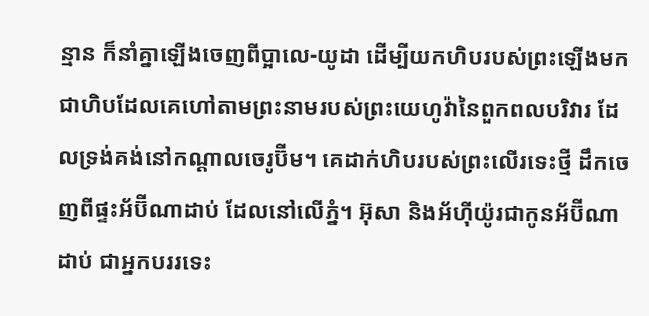ន្មាន ក៏នាំគ្នាឡើងចេញពីប្អាលេ-យូដា ដើម្បីយកហិបរបស់ព្រះឡើងមក ជាហិបដែលគេហៅតាមព្រះនាមរបស់ព្រះយេហូវ៉ានៃពួកពលបរិវារ ដែលទ្រង់គង់នៅកណ្ដាលចេរូប៊ីម។ គេដាក់ហិបរបស់ព្រះលើរទេះថ្មី ដឹកចេញពីផ្ទះអ័ប៊ីណាដាប់ ដែលនៅលើភ្នំ។ អ៊ុសា និងអ័ហ៊ីយ៉ូរជាកូនអ័ប៊ីណាដាប់ ជាអ្នកបររទេះ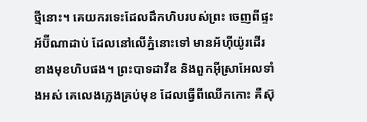ថ្មីនោះ។ គេយករទេះដែលដឹកហិបរបស់ព្រះ ចេញពីផ្ទះអ័ប៊ីណាដាប់ ដែលនៅលើភ្នំនោះទៅ មានអ័ហ៊ីយ៉ូរដើរខាងមុខហិបផង។ ព្រះបាទដាវីឌ និងពួកអ៊ីស្រាអែលទាំងអស់ គេលេងភ្លេងគ្រប់មុខ ដែលធ្វើពីឈើកកោះ គឺស៊ុ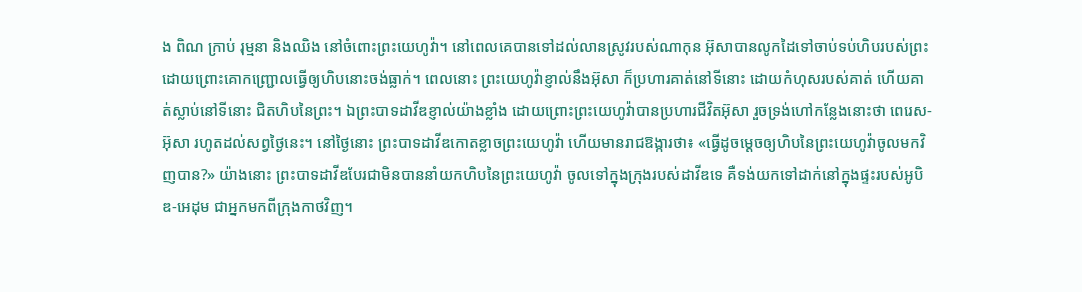ង ពិណ ក្រាប់ រុម្មនា និងឈិង នៅចំពោះព្រះយេហូវ៉ា។ នៅពេលគេបានទៅដល់លានស្រូវរបស់ណាកុន អ៊ុសាបានលូកដៃទៅចាប់ទប់ហិបរបស់ព្រះ ដោយព្រោះគោកញ្ជ្រោលធ្វើឲ្យហិបនោះចង់ធ្លាក់។ ពេលនោះ ព្រះយេហូវ៉ាខ្ញាល់នឹងអ៊ុសា ក៏ប្រហារគាត់នៅទីនោះ ដោយកំហុសរបស់គាត់ ហើយគាត់ស្លាប់នៅទីនោះ ជិតហិបនៃព្រះ។ ឯព្រះបាទដាវីឌខ្ញាល់យ៉ាងខ្លាំង ដោយព្រោះព្រះយេហូវ៉ាបានប្រហារជីវិតអ៊ុសា រួចទ្រង់ហៅកន្លែងនោះថា ពេរេស-អ៊ុសា រហូតដល់សព្វថ្ងៃនេះ។ នៅថ្ងៃនោះ ព្រះបាទដាវីឌកោតខ្លាចព្រះយេហូវ៉ា ហើយមានរាជឱង្ការថា៖ «ធ្វើដូចម្តេចឲ្យហិបនៃព្រះយេហូវ៉ាចូលមកវិញបាន?» យ៉ាងនោះ ព្រះបាទដាវីឌបែរជាមិនបាននាំយកហិបនៃព្រះយេហូវ៉ា ចូលទៅក្នុងក្រុងរបស់ដាវីឌទេ គឺទង់យកទៅដាក់នៅក្នុងផ្ទះរបស់អូបិឌ-អេដុម ជាអ្នកមកពីក្រុងកាថវិញ។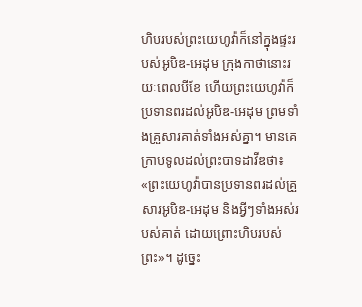ហិបរបស់ព្រះយេហូវ៉ាក៏នៅក្នុងផ្ទះរបស់អូបិឌ-អេដុម ក្រុងកាថានោះរយៈពេលបីខែ ហើយព្រះយេហូវ៉ាក៏ប្រទានពរដល់អូបិឌ-អេដុម ព្រមទាំងគ្រួសារគាត់ទាំងអស់គ្នា។ មានគេក្រាបទូលដល់ព្រះបាទដាវីឌថា៖ «ព្រះយេហូវ៉ាបានប្រទានពរដល់គ្រួសារអូបិឌ-អេដុម និងអ្វីៗទាំងអស់របស់គាត់ ដោយព្រោះហិបរបស់ព្រះ»។ ដូច្នេះ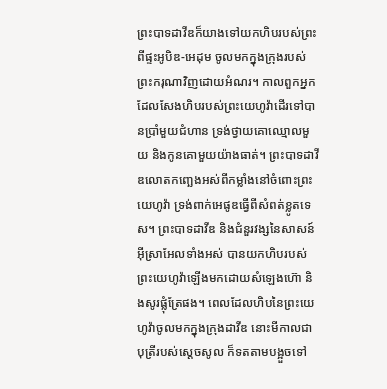ព្រះបាទដាវីឌក៏យាងទៅយកហិបរបស់ព្រះពីផ្ទះអូបិឌ-អេដុម ចូលមកក្នុងក្រុងរបស់ព្រះករុណាវិញដោយអំណរ។ កាលពួកអ្នកដែលសែងហិបរបស់ព្រះយេហូវ៉ាដើរទៅបានប្រាំមួយជំហាន ទ្រង់ថ្វាយគោឈ្មោលមួយ និងកូនគោមួយយ៉ាងធាត់។ ព្រះបាទដាវីឌលោតកញ្ឆេងអស់ពីកម្លាំងនៅចំពោះព្រះយេហូវ៉ា ទ្រង់ពាក់អេផូឌធ្វើពីសំពត់ខ្លូតទេស។ ព្រះបាទដាវីឌ និងជំនួរវង្សនៃសាសន៍អ៊ីស្រាអែលទាំងអស់ បានយកហិបរបស់ព្រះយេហូវ៉ាឡើងមកដោយសំឡេងហ៊ោ និងសូរផ្លុំត្រែផង។ ពេលដែលហិបនៃព្រះយេហូវ៉ាចូលមកក្នុងក្រុងដាវីឌ នោះមីកាលជាបុត្រីរបស់ស្ដេចសូល ក៏ទតតាមបង្អួចទៅ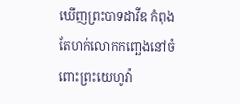ឃើញព្រះបាទដាវីឌ កំពុងតែហក់លោកកញ្ឆេងនៅចំពោះព្រះយេហូវ៉ា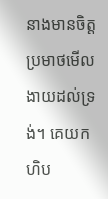នាងមានចិត្តប្រមាថមើលងាយដល់ទ្រង់។ គេយកហិប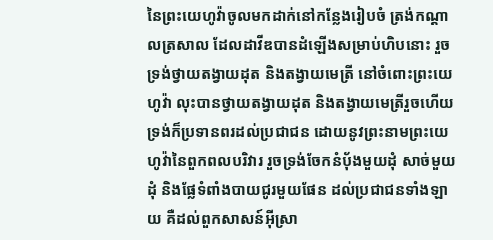នៃព្រះយេហូវ៉ាចូលមកដាក់នៅកន្លែងរៀបចំ ត្រង់កណ្ដាលត្រសាល ដែលដាវីឌបានដំឡើងសម្រាប់ហិបនោះ រួចទ្រង់ថ្វាយតង្វាយដុត និងតង្វាយមេត្រី នៅចំពោះព្រះយេហូវ៉ា លុះបានថ្វាយតង្វាយដុត និងតង្វាយមេត្រីរួចហើយ ទ្រង់ក៏ប្រទានពរដល់ប្រជាជន ដោយនូវព្រះនាមព្រះយេហូវ៉ានៃពួកពលបរិវារ រួចទ្រង់ចែកនំបុ័ងមួយដុំ សាច់មួយដុំ និងផ្លែទំពាំងបាយជូរមួយផែន ដល់ប្រជាជនទាំងឡាយ គឺដល់ពួកសាសន៍អ៊ីស្រា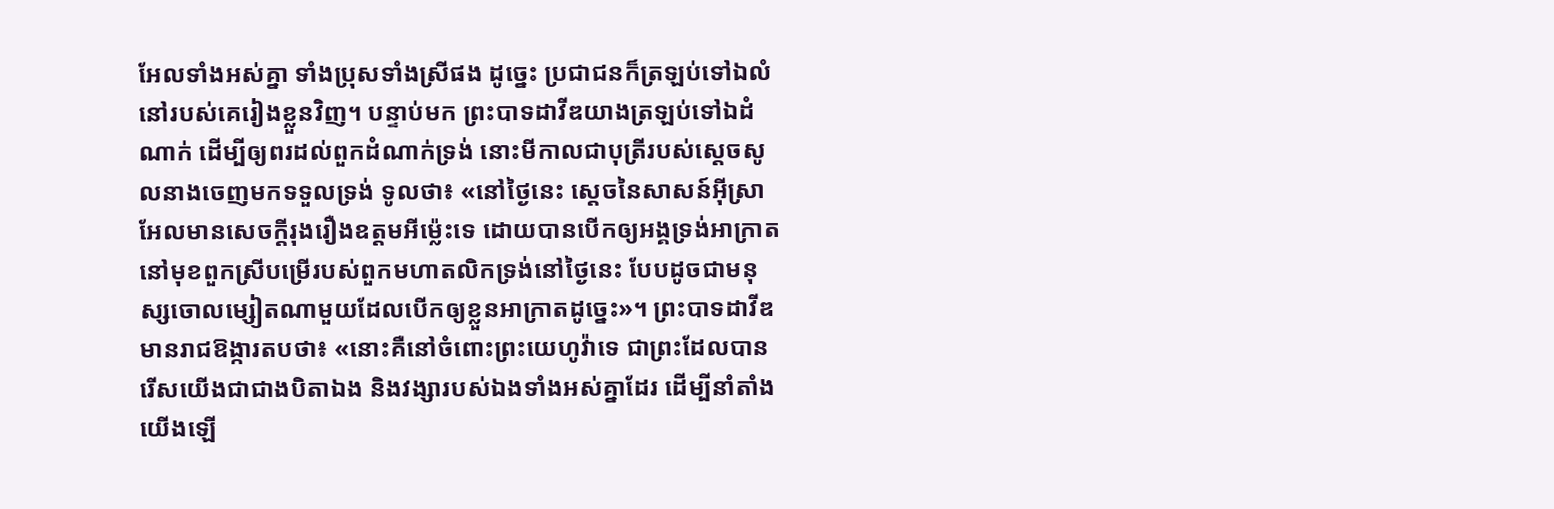អែលទាំងអស់គ្នា ទាំងប្រុសទាំងស្រីផង ដូច្នេះ ប្រជាជនក៏ត្រឡប់ទៅឯលំនៅរបស់គេរៀងខ្លួនវិញ។ បន្ទាប់មក ព្រះបាទដាវីឌយាងត្រឡប់ទៅឯដំណាក់ ដើម្បីឲ្យពរដល់ពួកដំណាក់ទ្រង់ នោះមីកាលជាបុត្រីរបស់ស្ដេចសូលនាងចេញមកទទួលទ្រង់ ទូលថា៖ «នៅថ្ងៃនេះ ស្តេចនៃសាសន៍អ៊ីស្រាអែលមានសេចក្ដីរុងរឿងឧត្តមអីម៉្លេះទេ ដោយបានបើកឲ្យអង្គទ្រង់អាក្រាតនៅមុខពួកស្រីបម្រើរបស់ពួកមហាតលិកទ្រង់នៅថ្ងៃនេះ បែបដូចជាមនុស្សចោលម្សៀតណាមួយដែលបើកឲ្យខ្លួនអាក្រាតដូច្នេះ»។ ព្រះបាទដាវីឌមានរាជឱង្ការតបថា៖ «នោះគឺនៅចំពោះព្រះយេហូវ៉ាទេ ជាព្រះដែលបានរើសយើងជាជាងបិតាឯង និងវង្សារបស់ឯងទាំងអស់គ្នាដែរ ដើម្បីនាំតាំងយើងឡើ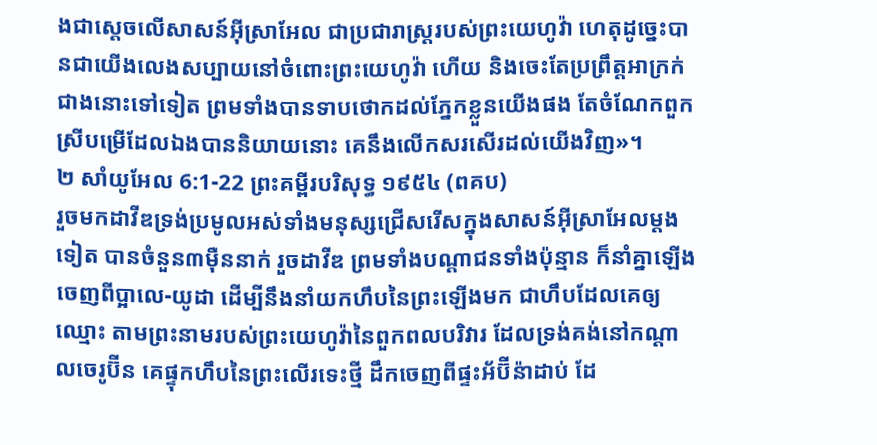ងជាស្តេចលើសាសន៍អ៊ីស្រាអែល ជាប្រជារាស្ត្ររបស់ព្រះយេហូវ៉ា ហេតុដូច្នេះបានជាយើងលេងសប្បាយនៅចំពោះព្រះយេហូវ៉ា ហើយ និងចេះតែប្រព្រឹត្តអាក្រក់ជាងនោះទៅទៀត ព្រមទាំងបានទាបថោកដល់ភ្នែកខ្លួនយើងផង តែចំណែកពួកស្រីបម្រើដែលឯងបាននិយាយនោះ គេនឹងលើកសរសើរដល់យើងវិញ»។
២ សាំយូអែល 6:1-22 ព្រះគម្ពីរបរិសុទ្ធ ១៩៥៤ (ពគប)
រួចមកដាវីឌទ្រង់ប្រមូលអស់ទាំងមនុស្សជ្រើសរើសក្នុងសាសន៍អ៊ីស្រាអែលម្តងទៀត បានចំនួន៣ម៉ឺននាក់ រួចដាវីឌ ព្រមទាំងបណ្តាជនទាំងប៉ុន្មាន ក៏នាំគ្នាឡើងចេញពីប្អាលេ-យូដា ដើម្បីនឹងនាំយកហឹបនៃព្រះឡើងមក ជាហឹបដែលគេឲ្យឈ្មោះ តាមព្រះនាមរបស់ព្រះយេហូវ៉ានៃពួកពលបរិវារ ដែលទ្រង់គង់នៅកណ្តាលចេរូប៊ីន គេផ្ទុកហឹបនៃព្រះលើរទេះថ្មី ដឹកចេញពីផ្ទះអ័ប៊ីន៉ាដាប់ ដែ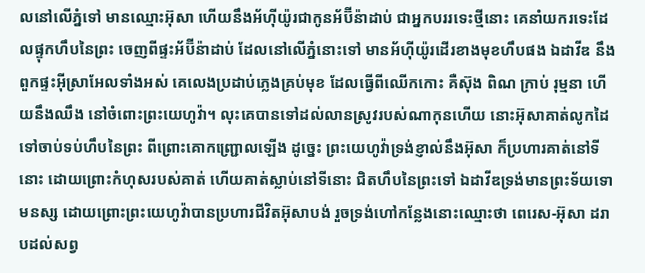លនៅលើភ្នំទៅ មានឈ្មោះអ៊ុសា ហើយនឹងអ័ហ៊ីយ៉ូរជាកូនអ័ប៊ីន៉ាដាប់ ជាអ្នកបររទេះថ្មីនោះ គេនាំយករទេះដែលផ្ទុកហឹបនៃព្រះ ចេញពីផ្ទះអ័ប៊ីន៉ាដាប់ ដែលនៅលើភ្នំនោះទៅ មានអ័ហ៊ីយ៉ូរដើរខាងមុខហឹបផង ឯដាវីឌ នឹងពួកផ្ទះអ៊ីស្រាអែលទាំងអស់ គេលេងប្រដាប់ភ្លេងគ្រប់មុខ ដែលធ្វើពីឈើកកោះ គឺស៊ុង ពិណ ក្រាប់ រុម្មនា ហើយនឹងឈឹង នៅចំពោះព្រះយេហូវ៉ា។ លុះគេបានទៅដល់លានស្រូវរបស់ណាកុនហើយ នោះអ៊ុសាគាត់លូកដៃទៅចាប់ទប់ហឹបនៃព្រះ ពីព្រោះគោកញ្ជ្រោលឡើង ដូច្នេះ ព្រះយេហូវ៉ាទ្រង់ខ្ញាល់នឹងអ៊ុសា ក៏ប្រហារគាត់នៅទីនោះ ដោយព្រោះកំហុសរបស់គាត់ ហើយគាត់ស្លាប់នៅទីនោះ ជិតហឹបនៃព្រះទៅ ឯដាវីឌទ្រង់មានព្រះទ័យទោមនស្ស ដោយព្រោះព្រះយេហូវ៉ាបានប្រហារជីវិតអ៊ុសាបង់ រួចទ្រង់ហៅកន្លែងនោះឈ្មោះថា ពេរេស-អ៊ុសា ដរាបដល់សព្វ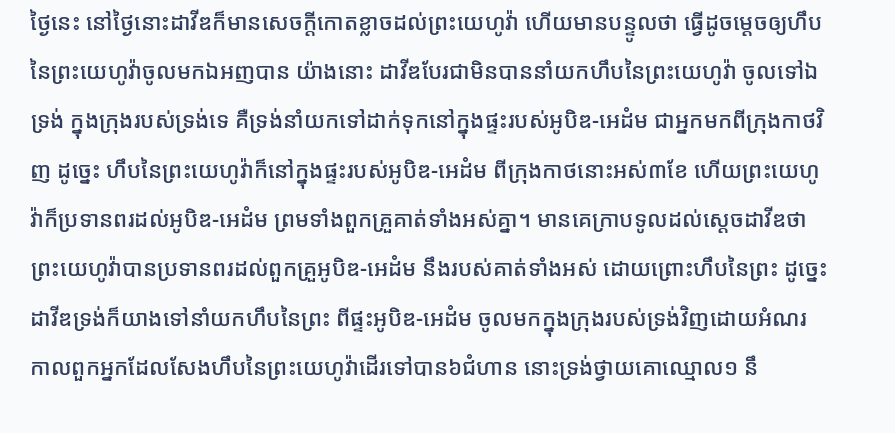ថ្ងៃនេះ នៅថ្ងៃនោះដាវីឌក៏មានសេចក្ដីកោតខ្លាចដល់ព្រះយេហូវ៉ា ហើយមានបន្ទូលថា ធ្វើដូចម្តេចឲ្យហឹបនៃព្រះយេហូវ៉ាចូលមកឯអញបាន យ៉ាងនោះ ដាវីឌបែរជាមិនបាននាំយកហឹបនៃព្រះយេហូវ៉ា ចូលទៅឯទ្រង់ ក្នុងក្រុងរបស់ទ្រង់ទេ គឺទ្រង់នាំយកទៅដាក់ទុកនៅក្នុងផ្ទះរបស់អូបិឌ-អេដំម ជាអ្នកមកពីក្រុងកាថវិញ ដូច្នេះ ហឹបនៃព្រះយេហូវ៉ាក៏នៅក្នុងផ្ទះរបស់អូបិឌ-អេដំម ពីក្រុងកាថនោះអស់៣ខែ ហើយព្រះយេហូវ៉ាក៏ប្រទានពរដល់អូបិឌ-អេដំម ព្រមទាំងពួកគ្រួគាត់ទាំងអស់គ្នា។ មានគេក្រាបទូលដល់ស្តេចដាវីឌថា ព្រះយេហូវ៉ាបានប្រទានពរដល់ពួកគ្រួអូបិឌ-អេដំម នឹងរបស់គាត់ទាំងអស់ ដោយព្រោះហឹបនៃព្រះ ដូច្នេះ ដាវីឌទ្រង់ក៏យាងទៅនាំយកហឹបនៃព្រះ ពីផ្ទះអូបិឌ-អេដំម ចូលមកក្នុងក្រុងរបស់ទ្រង់វិញដោយអំណរ កាលពួកអ្នកដែលសែងហឹបនៃព្រះយេហូវ៉ាដើរទៅបាន៦ជំហាន នោះទ្រង់ថ្វាយគោឈ្មោល១ នឹ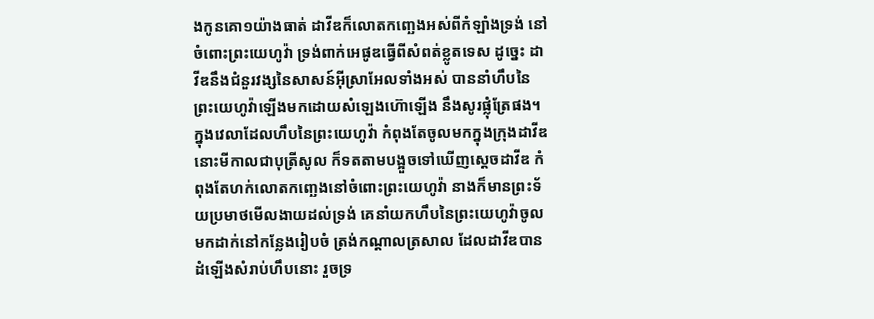ងកូនគោ១យ៉ាងធាត់ ដាវីឌក៏លោតកញ្ឆេងអស់ពីកំឡាំងទ្រង់ នៅចំពោះព្រះយេហូវ៉ា ទ្រង់ពាក់អេផូឌធ្វើពីសំពត់ខ្លូតទេស ដូច្នេះ ដាវីឌនឹងជំនួរវង្សនៃសាសន៍អ៊ីស្រាអែលទាំងអស់ បាននាំហឹបនៃព្រះយេហូវ៉ាឡើងមកដោយសំឡេងហ៊ោឡើង នឹងសូរផ្លុំត្រែផង។ ក្នុងវេលាដែលហឹបនៃព្រះយេហូវ៉ា កំពុងតែចូលមកក្នុងក្រុងដាវីឌ នោះមីកាលជាបុត្រីសូល ក៏ទតតាមបង្អួចទៅឃើញស្តេចដាវីឌ កំពុងតែហក់លោតកញ្ឆេងនៅចំពោះព្រះយេហូវ៉ា នាងក៏មានព្រះទ័យប្រមាថមើលងាយដល់ទ្រង់ គេនាំយកហឹបនៃព្រះយេហូវ៉ាចូលមកដាក់នៅកន្លែងរៀបចំ ត្រង់កណ្តាលត្រសាល ដែលដាវីឌបានដំឡើងសំរាប់ហឹបនោះ រួចទ្រ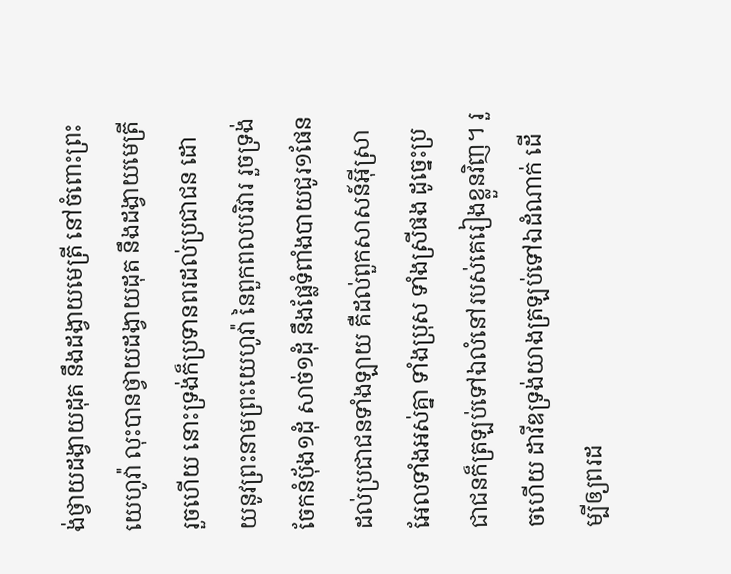ង់ថ្វាយដង្វាយដុត នឹងដង្វាយមេត្រី នៅចំពោះព្រះយេហូវ៉ា លុះបានថ្វាយដង្វាយដុត នឹងដង្វាយមេត្រីរួចហើយ នោះទ្រង់ក៏ប្រទានពរដល់ប្រជាជន ដោយនូវព្រះនាមព្រះយេហូវ៉ា នៃពួកពលបរិវារ រួចទ្រង់ចែកនំបុ័ង១ដុំ សាច់១ដុំ នឹងផ្លែទំពាំងបាយជូរ១ផែន ដល់ប្រជាជនទាំងឡាយ គឺដល់ពួកសាសន៍អ៊ីស្រាអែលទាំងអស់គ្នា ទាំងប្រុស ទាំងស្រីផង ដូច្នេះប្រជាជនក៏ត្រឡប់ទៅឯលំនៅរបស់គេរៀងខ្លួនវិញ។ រួចហើយ ដាវីឌទ្រង់យាងត្រឡប់ទៅឯដំណាក់ ដើម្បីឲ្យពរដ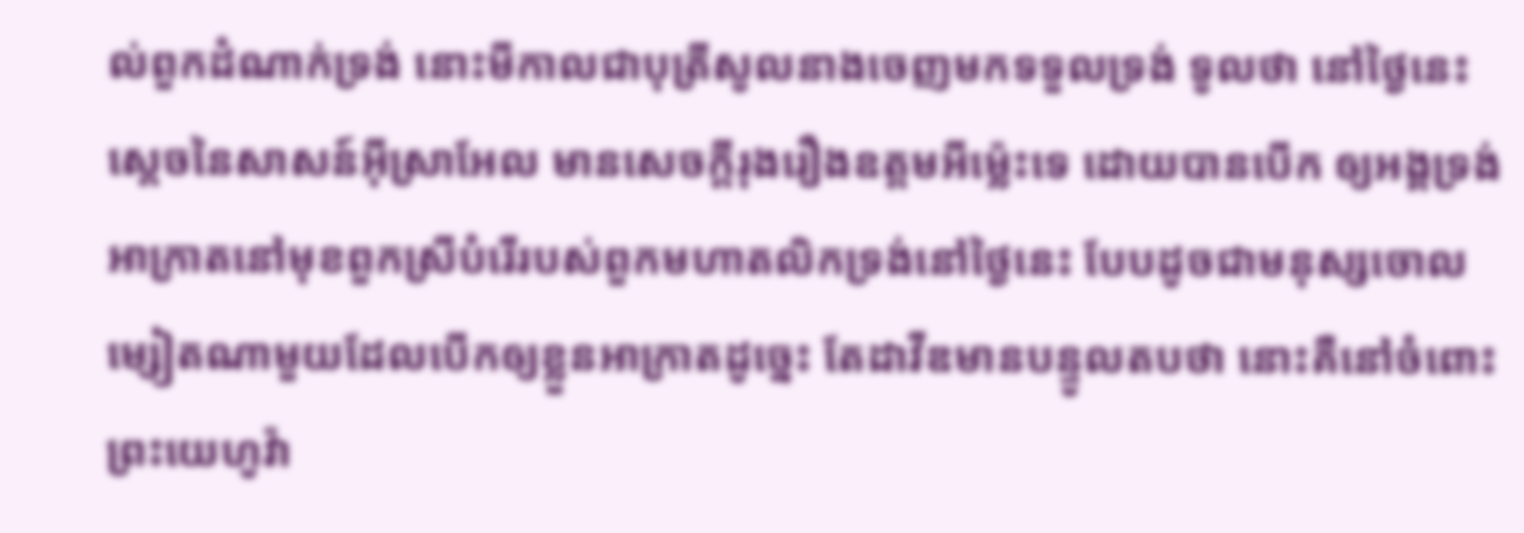ល់ពួកដំណាក់ទ្រង់ នោះមីកាលជាបុត្រីសូលនាងចេញមកទទួលទ្រង់ ទូលថា នៅថ្ងៃនេះ ស្តេចនៃសាសន៍អ៊ីស្រាអែល មានសេចក្ដីរុងរឿងឧត្តមអីម៉្លេះទេ ដោយបានបើក ឲ្យអង្គទ្រង់អាក្រាតនៅមុខពួកស្រីបំរើរបស់ពួកមហាតលិកទ្រង់នៅថ្ងៃនេះ បែបដូចជាមនុស្សចោលម្សៀតណាមួយដែលបើកឲ្យខ្លួនអាក្រាតដូច្នេះ តែដាវីឌមានបន្ទូលតបថា នោះគឺនៅចំពោះព្រះយេហូវ៉ា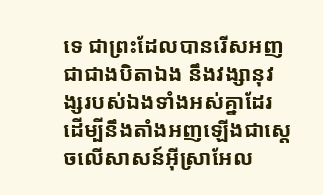ទេ ជាព្រះដែលបានរើសអញជាជាងបិតាឯង នឹងវង្សានុវង្សរបស់ឯងទាំងអស់គ្នាដែរ ដើម្បីនឹងតាំងអញឡើងជាស្តេចលើសាសន៍អ៊ីស្រាអែល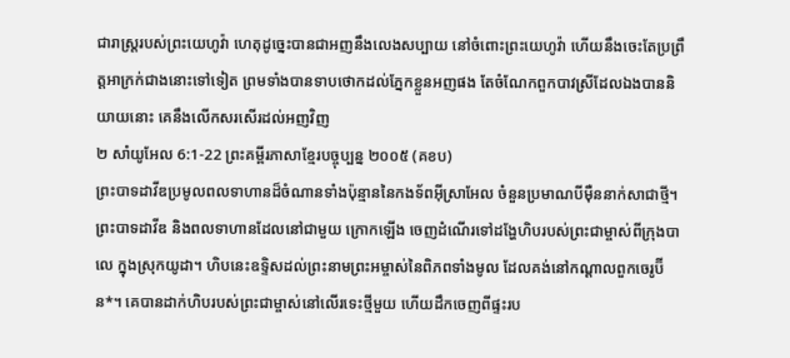ជារាស្ត្ររបស់ព្រះយេហូវ៉ា ហេតុដូច្នេះបានជាអញនឹងលេងសប្បាយ នៅចំពោះព្រះយេហូវ៉ា ហើយនឹងចេះតែប្រព្រឹត្តអាក្រក់ជាងនោះទៅទៀត ព្រមទាំងបានទាបថោកដល់ភ្នែកខ្លួនអញផង តែចំណែកពួកបាវស្រីដែលឯងបាននិយាយនោះ គេនឹងលើកសរសើរដល់អញវិញ
២ សាំយូអែល 6:1-22 ព្រះគម្ពីរភាសាខ្មែរបច្ចុប្បន្ន ២០០៥ (គខប)
ព្រះបាទដាវីឌប្រមូលពលទាហានដ៏ចំណានទាំងប៉ុន្មាននៃកងទ័ពអ៊ីស្រាអែល ចំនួនប្រមាណបីម៉ឺននាក់សាជាថ្មី។ ព្រះបាទដាវីឌ និងពលទាហានដែលនៅជាមួយ ក្រោកឡើង ចេញដំណើរទៅដង្ហែហិបរបស់ព្រះជាម្ចាស់ពីក្រុងបាលេ ក្នុងស្រុកយូដា។ ហិបនេះឧទ្ទិសដល់ព្រះនាមព្រះអម្ចាស់នៃពិភពទាំងមូល ដែលគង់នៅកណ្ដាលពួកចេរូប៊ីន*។ គេបានដាក់ហិបរបស់ព្រះជាម្ចាស់នៅលើរទេះថ្មីមួយ ហើយដឹកចេញពីផ្ទះរប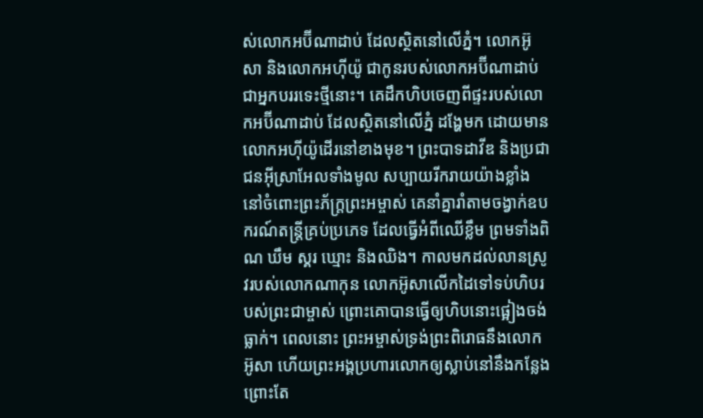ស់លោកអប៊ីណាដាប់ ដែលស្ថិតនៅលើភ្នំ។ លោកអ៊ូសា និងលោកអហ៊ីយ៉ូ ជាកូនរបស់លោកអប៊ីណាដាប់ ជាអ្នកបររទេះថ្មីនោះ។ គេដឹកហិបចេញពីផ្ទះរបស់លោកអប៊ីណាដាប់ ដែលស្ថិតនៅលើភ្នំ ដង្ហែមក ដោយមានលោកអហ៊ីយ៉ូដើរនៅខាងមុខ។ ព្រះបាទដាវីឌ និងប្រជាជនអ៊ីស្រាអែលទាំងមូល សប្បាយរីករាយយ៉ាងខ្លាំង នៅចំពោះព្រះភ័ក្ត្រព្រះអម្ចាស់ គេនាំគ្នារាំតាមចង្វាក់ឧបករណ៍តន្ត្រីគ្រប់ប្រភេទ ដែលធ្វើអំពីឈើខ្លឹម ព្រមទាំងពិណ ឃឹម ស្គរ ឃ្មោះ និងឈិង។ កាលមកដល់លានស្រូវរបស់លោកណាកុន លោកអ៊ូសាលើកដៃទៅទប់ហិបរបស់ព្រះជាម្ចាស់ ព្រោះគោបានធ្វើឲ្យហិបនោះផ្អៀងចង់ធ្លាក់។ ពេលនោះ ព្រះអម្ចាស់ទ្រង់ព្រះពិរោធនឹងលោកអ៊ូសា ហើយព្រះអង្គប្រហារលោកឲ្យស្លាប់នៅនឹងកន្លែង ព្រោះតែ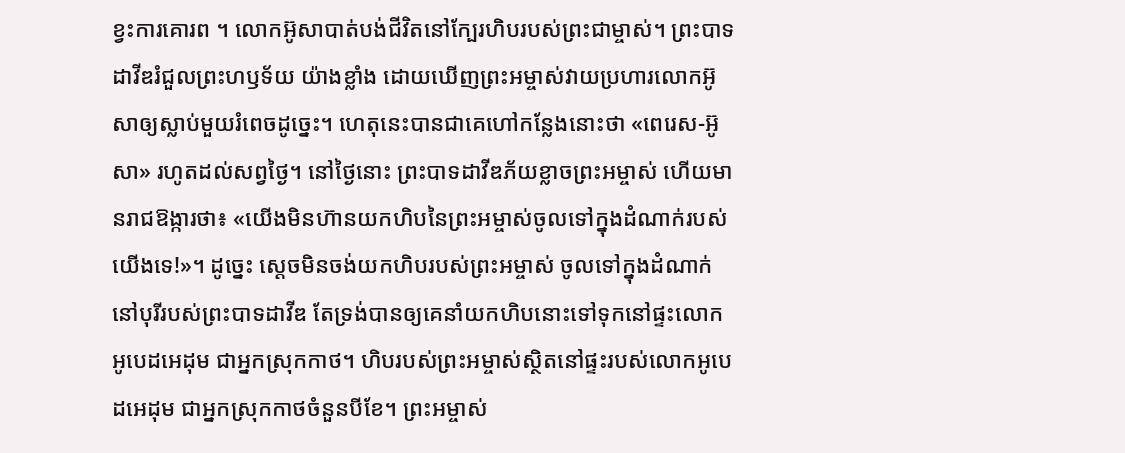ខ្វះការគោរព ។ លោកអ៊ូសាបាត់បង់ជីវិតនៅក្បែរហិបរបស់ព្រះជាម្ចាស់។ ព្រះបាទដាវីឌរំជួលព្រះហឫទ័យ យ៉ាងខ្លាំង ដោយឃើញព្រះអម្ចាស់វាយប្រហារលោកអ៊ូសាឲ្យស្លាប់មួយរំពេចដូច្នេះ។ ហេតុនេះបានជាគេហៅកន្លែងនោះថា «ពេរេស-អ៊ូសា» រហូតដល់សព្វថ្ងៃ។ នៅថ្ងៃនោះ ព្រះបាទដាវីឌភ័យខ្លាចព្រះអម្ចាស់ ហើយមានរាជឱង្ការថា៖ «យើងមិនហ៊ានយកហិបនៃព្រះអម្ចាស់ចូលទៅក្នុងដំណាក់របស់យើងទេ!»។ ដូច្នេះ ស្ដេចមិនចង់យកហិបរបស់ព្រះអម្ចាស់ ចូលទៅក្នុងដំណាក់ នៅបុរីរបស់ព្រះបាទដាវីឌ តែទ្រង់បានឲ្យគេនាំយកហិបនោះទៅទុកនៅផ្ទះលោកអូបេដអេដុម ជាអ្នកស្រុកកាថ។ ហិបរបស់ព្រះអម្ចាស់ស្ថិតនៅផ្ទះរបស់លោកអូបេដអេដុម ជាអ្នកស្រុកកាថចំនួនបីខែ។ ព្រះអម្ចាស់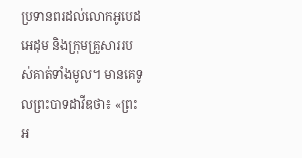ប្រទានពរដល់លោកអូបេដអេដុម និងក្រុមគ្រួសាររបស់គាត់ទាំងមូល។ មានគេទូលព្រះបាទដាវីឌថា៖ «ព្រះអ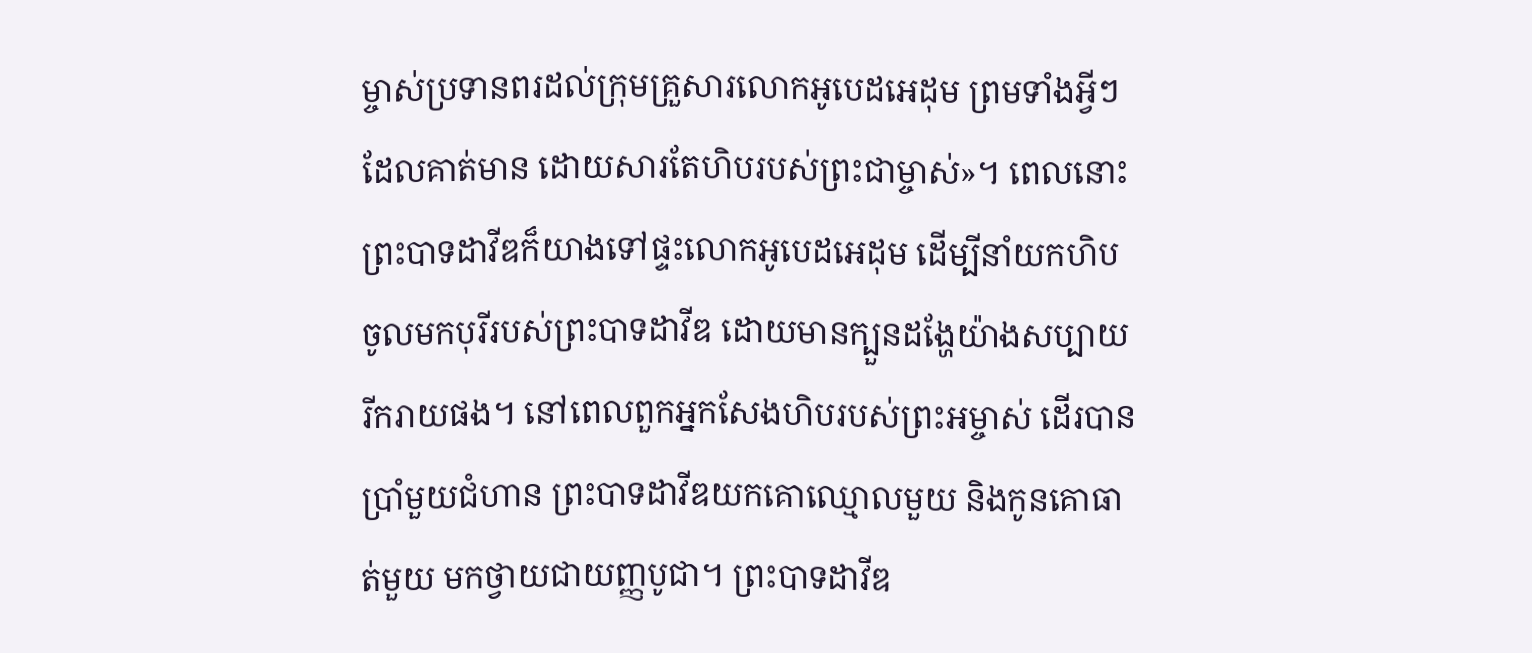ម្ចាស់ប្រទានពរដល់ក្រុមគ្រួសារលោកអូបេដអេដុម ព្រមទាំងអ្វីៗដែលគាត់មាន ដោយសារតែហិបរបស់ព្រះជាម្ចាស់»។ ពេលនោះ ព្រះបាទដាវីឌក៏យាងទៅផ្ទះលោកអូបេដអេដុម ដើម្បីនាំយកហិបចូលមកបុរីរបស់ព្រះបាទដាវីឌ ដោយមានក្បួនដង្ហែយ៉ាងសប្បាយរីករាយផង។ នៅពេលពួកអ្នកសែងហិបរបស់ព្រះអម្ចាស់ ដើរបានប្រាំមួយជំហាន ព្រះបាទដាវីឌយកគោឈ្មោលមួយ និងកូនគោធាត់មួយ មកថ្វាយជាយញ្ញបូជា។ ព្រះបាទដាវីឌ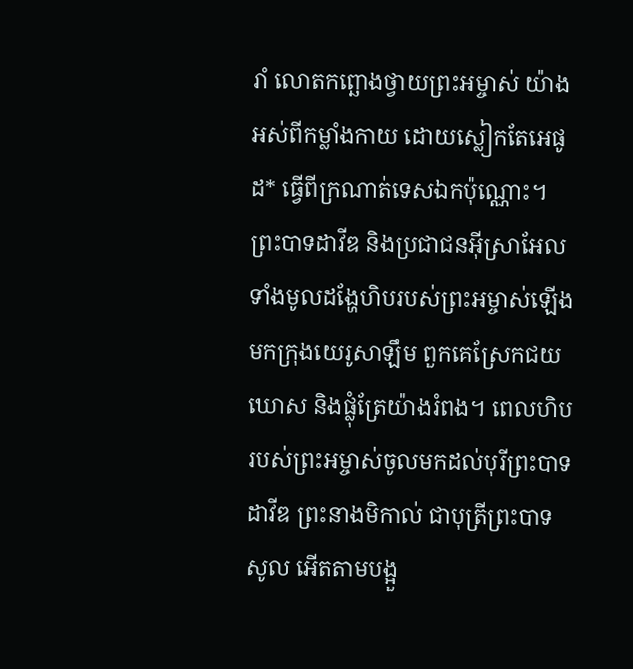រាំ លោតកព្ឆោងថ្វាយព្រះអម្ចាស់ យ៉ាងអស់ពីកម្លាំងកាយ ដោយស្លៀកតែអេផូដ* ធ្វើពីក្រណាត់ទេសឯកប៉ុណ្ណោះ។ ព្រះបាទដាវីឌ និងប្រជាជនអ៊ីស្រាអែលទាំងមូលដង្ហែហិបរបស់ព្រះអម្ចាស់ឡើងមកក្រុងយេរូសាឡឹម ពួកគេស្រែកជយឃោស និងផ្លុំត្រែយ៉ាងរំពង។ ពេលហិបរបស់ព្រះអម្ចាស់ចូលមកដល់បុរីព្រះបាទដាវីឌ ព្រះនាងមិកាល់ ជាបុត្រីព្រះបាទសូល អើតតាមបង្អួ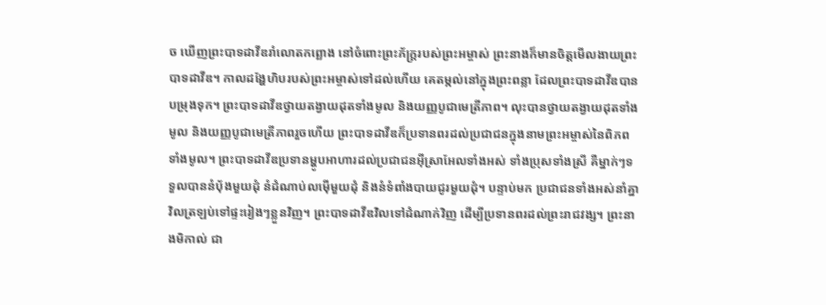ច ឃើញព្រះបាទដាវីឌរាំលោតកព្ឆោង នៅចំពោះព្រះភ័ក្ត្ររបស់ព្រះអម្ចាស់ ព្រះនាងក៏មានចិត្តមើលងាយព្រះបាទដាវីឌ។ កាលដង្ហែហិបរបស់ព្រះអម្ចាស់ទៅដល់ហើយ គេតម្កល់នៅក្នុងព្រះពន្លា ដែលព្រះបាទដាវីឌបានបម្រុងទុក។ ព្រះបាទដាវីឌថ្វាយតង្វាយដុតទាំងមូល និងយញ្ញបូជាមេត្រីភាព។ លុះបានថ្វាយតង្វាយដុតទាំងមូល និងយញ្ញបូជាមេត្រីភាពរួចហើយ ព្រះបាទដាវីឌក៏ប្រទានពរដល់ប្រជាជនក្នុងនាមព្រះអម្ចាស់នៃពិភពទាំងមូល។ ព្រះបាទដាវីឌប្រទានម្ហូបអាហារដល់ប្រជាជនអ៊ីស្រាអែលទាំងអស់ ទាំងប្រុសទាំងស្រី គឺម្នាក់ៗទទួលបាននំប៉័ងមួយដុំ នំដំណាប់លម៉ើមួយដុំ និងនំទំពាំងបាយជូរមួយដុំ។ បន្ទាប់មក ប្រជាជនទាំងអស់នាំគ្នាវិលត្រឡប់ទៅផ្ទះរៀងៗខ្លួនវិញ។ ព្រះបាទដាវីឌវិលទៅដំណាក់វិញ ដើម្បីប្រទានពរដល់ព្រះរាជវង្ស។ ព្រះនាងមិកាល់ ជា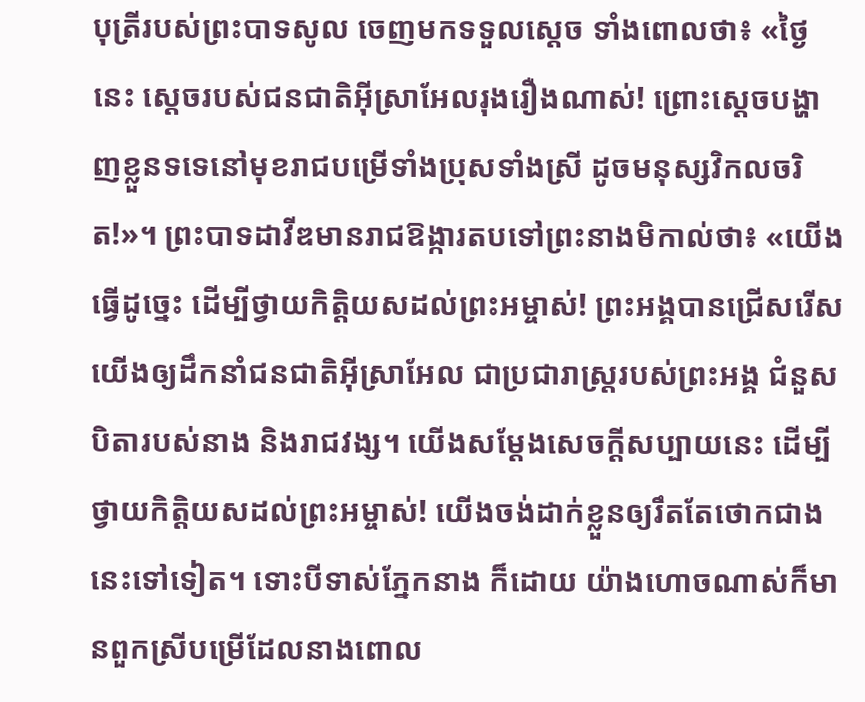បុត្រីរបស់ព្រះបាទសូល ចេញមកទទួលស្ដេច ទាំងពោលថា៖ «ថ្ងៃនេះ ស្ដេចរបស់ជនជាតិអ៊ីស្រាអែលរុងរឿងណាស់! ព្រោះស្ដេចបង្ហាញខ្លួនទទេនៅមុខរាជបម្រើទាំងប្រុសទាំងស្រី ដូចមនុស្សវិកលចរិត!»។ ព្រះបាទដាវីឌមានរាជឱង្ការតបទៅព្រះនាងមិកាល់ថា៖ «យើងធ្វើដូច្នេះ ដើម្បីថ្វាយកិត្តិយសដល់ព្រះអម្ចាស់! ព្រះអង្គបានជ្រើសរើសយើងឲ្យដឹកនាំជនជាតិអ៊ីស្រាអែល ជាប្រជារាស្ត្ររបស់ព្រះអង្គ ជំនួសបិតារបស់នាង និងរាជវង្ស។ យើងសម្តែងសេចក្ដីសប្បាយនេះ ដើម្បីថ្វាយកិត្តិយសដល់ព្រះអម្ចាស់! យើងចង់ដាក់ខ្លួនឲ្យរឹតតែថោកជាងនេះទៅទៀត។ ទោះបីទាស់ភ្នែកនាង ក៏ដោយ យ៉ាងហោចណាស់ក៏មានពួកស្រីបម្រើដែលនាងពោល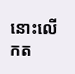នោះលើកត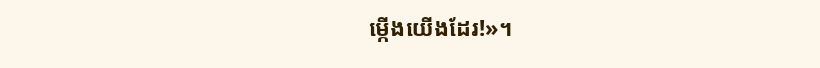ម្កើងយើងដែរ!»។